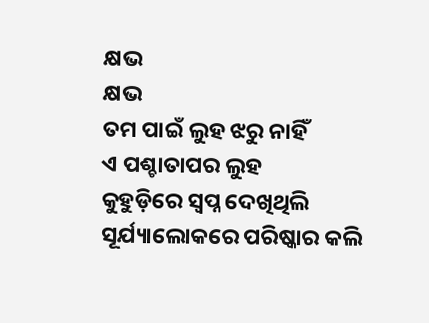କ୍ଷଭ
କ୍ଷଭ
ତମ ପାଇଁ ଲୁହ ଝରୁ ନାହିଁ
ଏ ପଶ୍ଚାତାପର ଲୁହ
କୁହୁଡ଼ିରେ ସ୍ବପ୍ନ ଦେଖିଥିଲି
ସୂର୍ଯ୍ୟାଲୋକରେ ପରିଷ୍କାର କଲି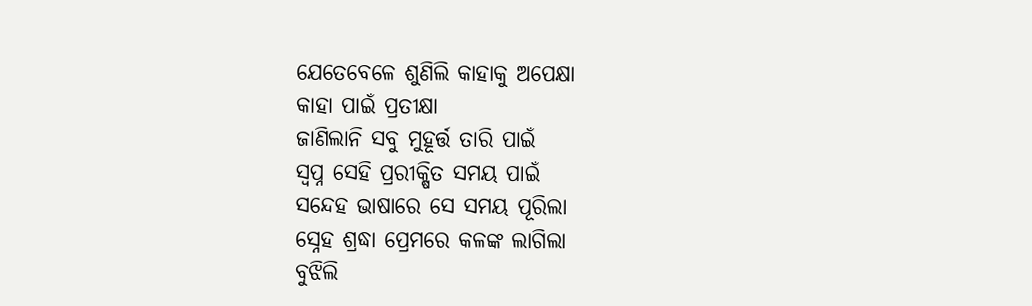ଯେତେବେଳେ ଶୁଣିଲି କାହାକୁ ଅପେକ୍ଷା
କାହା ପାଇଁ ପ୍ରତୀକ୍ଷା
ଜାଣିଲାନି ସବୁ ମୁହୂର୍ତ୍ତ ତାରି ପାଇଁ
ସ୍ବପ୍ନ ସେହି ପ୍ରରୀକ୍ଷିତ ସମୟ ପାଇଁ
ସନ୍ଦେହ ଭାଷାରେ ସେ ସମୟ ପୂରିଲା
ସ୍ନେହ ଶ୍ରଦ୍ଧା ପ୍ରେମରେ କଳଙ୍କ ଲାଗିଲା
ବୁଝିଲି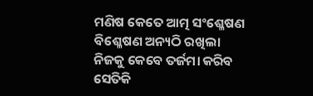ମଣିଷ କେତେ ଆତ୍ମ ସଂଶ୍ଳେଷଣ
ବିଶ୍ଳେଷଣ ଅନ୍ୟଠି ରଖିଲା
ନିଜକୁ କେବେ ତର୍ଜମା କରିବ
ସେତିକି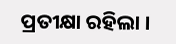ପ୍ରତୀକ୍ଷା ରହିଲା ।